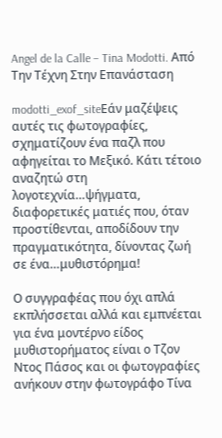Angel de la Calle – Tina Modotti. Από Την Τέχνη Στην Επανάσταση

modotti_exof_siteΕάν μαζέψεις αυτές τις φωτογραφίες, σχηματίζουν ένα παζλ που αφηγείται το Μεξικό. Κάτι τέτοιο αναζητώ στη λογοτεχνία…ψήγματα, διαφορετικές ματιές που, όταν προστίθενται, αποδίδουν την πραγματικότητα, δίνοντας ζωή σε ένα…μυθιστόρημα!

Ο συγγραφέας που όχι απλά εκπλήσσεται αλλά και εμπνέεται για ένα μοντέρνο είδος μυθιστορήματος είναι ο Τζον Ντος Πάσος και οι φωτογραφίες ανήκουν στην φωτογράφο Τίνα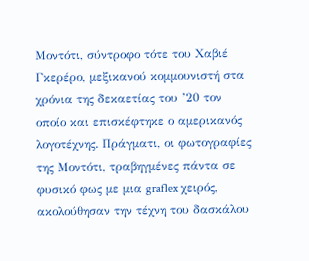Μοντότι, σύντροφο τότε του Χαβιέ Γκερέρο, μεξικανού κομμουνιστή στα χρόνια της δεκαετίας του ’20 τον οποίο και επισκέφτηκε ο αμερικανός λογοτέχνης. Πράγματι, οι φωτογραφίες της Μοντότι, τραβηγμένες πάντα σε φυσικό φως με μια graflex χειρός, ακολούθησαν την τέχνη του δασκάλου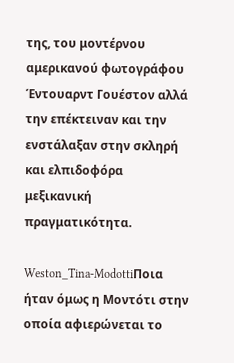της, του μοντέρνου αμερικανού φωτογράφου Έντουαρντ Γουέστον αλλά την επέκτειναν και την ενστάλαξαν στην σκληρή και ελπιδοφόρα μεξικανική πραγματικότητα.

Weston_Tina-ModottiΠοια ήταν όμως η Μοντότι στην οποία αφιερώνεται το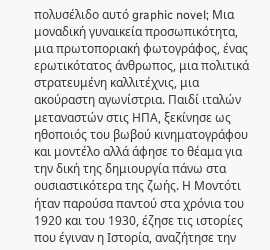πολυσέλιδο αυτό graphic novel; Μια μοναδική γυναικεία προσωπικότητα, μια πρωτοποριακή φωτογράφος, ένας ερωτικότατος άνθρωπος, μια πολιτικά στρατευμένη καλλιτέχνις, μια ακούραστη αγωνίστρια. Παιδί ιταλών μεταναστών στις ΗΠΑ, ξεκίνησε ως ηθοποιός του βωβού κινηματογράφου και μοντέλο αλλά άφησε το θέαμα για την δική της δημιουργία πάνω στα ουσιαστικότερα της ζωής. Η Μοντότι ήταν παρούσα παντού στα χρόνια του 1920 και του 1930, έζησε τις ιστορίες που έγιναν η Ιστορία, αναζήτησε την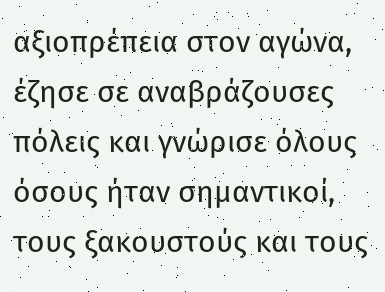αξιοπρέπεια στον αγώνα, έζησε σε αναβράζουσες πόλεις και γνώρισε όλους όσους ήταν σημαντικοί, τους ξακουστούς και τους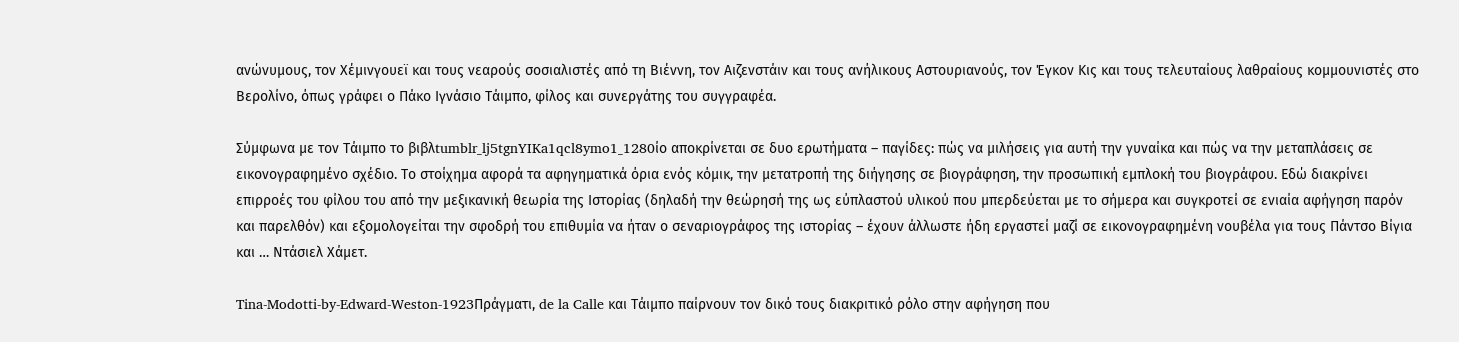ανώνυμους, τον Χέμινγουεϊ και τους νεαρούς σοσιαλιστές από τη Βιέννη, τον Αιζενστάιν και τους ανήλικους Αστουριανούς, τον Έγκον Κις και τους τελευταίους λαθραίους κομμουνιστές στο Βερολίνο, όπως γράφει ο Πάκο Ιγνάσιο Τάιμπο, φίλος και συνεργάτης του συγγραφέα.

Σύμφωνα με τον Τάιμπο το βιβλtumblr_lj5tgnYIKa1qcl8ymo1_1280ίο αποκρίνεται σε δυο ερωτήματα – παγίδες: πώς να μιλήσεις για αυτή την γυναίκα και πώς να την μεταπλάσεις σε εικονογραφημένο σχέδιο. Το στοίχημα αφορά τα αφηγηματικά όρια ενός κόμικ, την μετατροπή της διήγησης σε βιογράφηση, την προσωπική εμπλοκή του βιογράφου. Εδώ διακρίνει επιρροές του φίλου του από την μεξικανική θεωρία της Ιστορίας (δηλαδή την θεώρησή της ως εύπλαστού υλικού που μπερδεύεται με το σήμερα και συγκροτεί σε ενιαία αφήγηση παρόν και παρελθόν) και εξομολογείται την σφοδρή του επιθυμία να ήταν ο σεναριογράφος της ιστορίας – έχουν άλλωστε ήδη εργαστεί μαζί σε εικονογραφημένη νουβέλα για τους Πάντσο Βίγια και … Ντάσιελ Χάμετ.

Tina-Modotti-by-Edward-Weston-1923Πράγματι, de la Calle και Τάιμπο παίρνουν τον δικό τους διακριτικό ρόλο στην αφήγηση που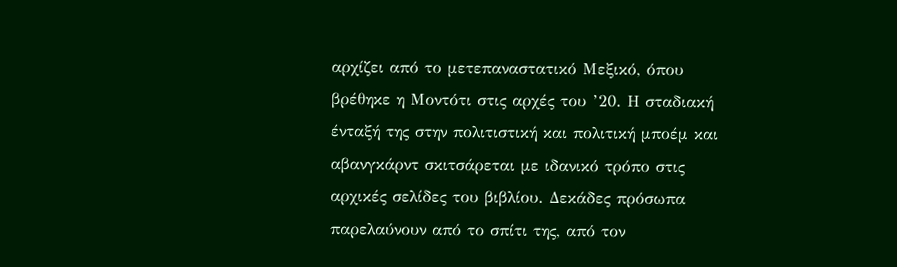αρχίζει από το μετεπαναστατικό Μεξικό, όπου βρέθηκε η Μοντότι στις αρχές του ’20. Η σταδιακή ένταξή της στην πολιτιστική και πολιτική μποέμ και αβανγκάρντ σκιτσάρεται με ιδανικό τρόπο στις αρχικές σελίδες του βιβλίου. Δεκάδες πρόσωπα παρελαύνουν από το σπίτι της, από τον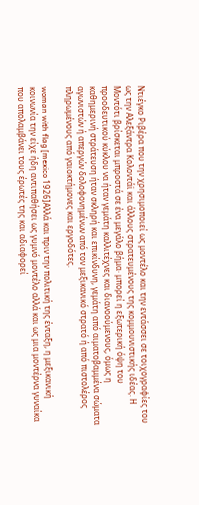Ντιέγκο Ριβέρα που την χρησιμοποιεί ως μοντέλο και την εντάσσει σε τοιχογραφίες του ως την Αλεξάντρα Κολοντάϊ και άλλους στρατευμένους της κομμουνιστικής ιδέας. Η Μοντότι βρίσκεται μπροστά σε ένα μεγάλο βήμα· μπορεί η εξωτερική όψη του προοδευτικού κύκλου να ήταν γεμάτη καλλιτέχνες και διανοούμενους, όμως η καθημερινή στράτευση ήταν σκληρή και επικίνδυνη, γεμάτη από αιματοβαμμένα σώματα αγωνιστών ή απεργών δολοφονημένων από τον μεξικανικό στρατό ή από πιστολέρος πληρωμένους από γαιοκτήμονες και εργοδότες.

woman with flag [mexico 1926]Αλλά και πριν την πολιτική της ένταξη, η μεξικανική κοινωνία την είχε ήδη αντιπαθήσει ως γυμνό μοντέλο αλλά και ως μια μοντέρνα γυναίκα που απολαμβάνει τους έρωτές της και αδιαφορεί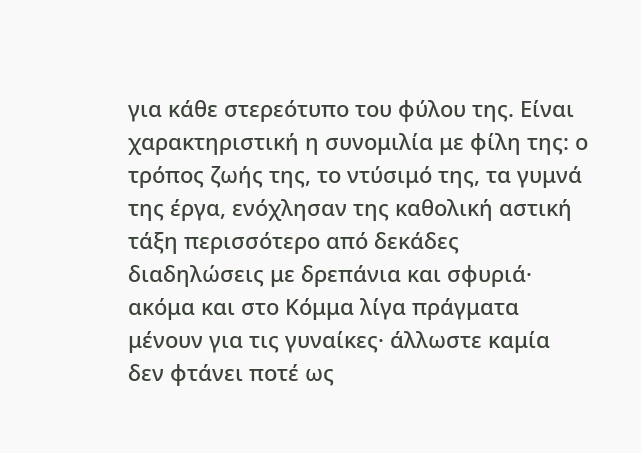για κάθε στερεότυπο του φύλου της. Είναι χαρακτηριστική η συνομιλία με φίλη της: ο τρόπος ζωής της, το ντύσιμό της, τα γυμνά της έργα, ενόχλησαν της καθολική αστική τάξη περισσότερο από δεκάδες διαδηλώσεις με δρεπάνια και σφυριά· ακόμα και στο Κόμμα λίγα πράγματα μένουν για τις γυναίκες· άλλωστε καμία δεν φτάνει ποτέ ως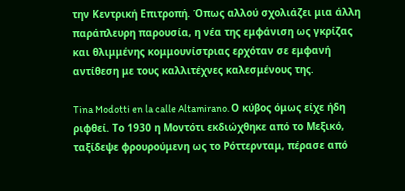την Κεντρική Επιτροπή. Όπως αλλού σχολιάζει μια άλλη παράπλευρη παρουσία, η νέα της εμφάνιση ως γκρίζας και θλιμμένης κομμουνίστριας ερχόταν σε εμφανή αντίθεση με τους καλλιτέχνες καλεσμένους της.

Tina Modotti en la calle Altamirano. Ο κύβος όμως είχε ήδη ριφθεί. Το 1930 η Μοντότι εκδιώχθηκε από το Μεξικό, ταξίδεψε φρουρούμενη ως το Ρόττερνταμ, πέρασε από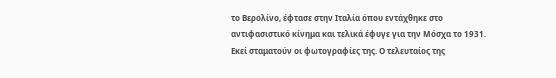το Βερολίνο, έφτασε στην Ιταλία όπου εντάχθηκε στο αντιφασιστικό κίνημα και τελικά έφυγε για την Μόσχα το 1931. Εκεί σταματούν οι φωτογραφίες της. Ο τελευταίος της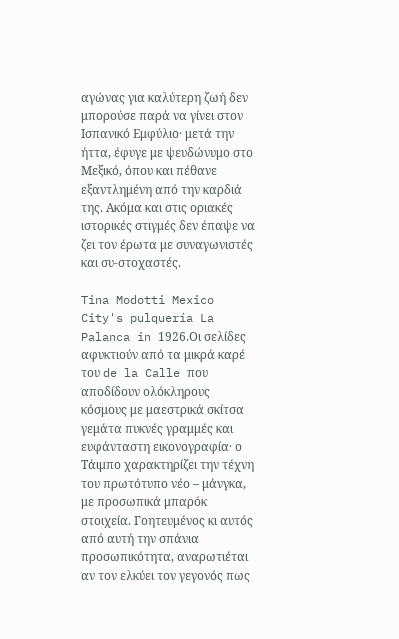αγώνας για καλύτερη ζωή δεν μπορούσε παρά να γίνει στον Ισπανικό Εμφύλιο· μετά την ήττα, έφυγε με ψευδώνυμο στο Μεξικό, όπου και πέθανε εξαντλημένη από την καρδιά της. Ακόμα και στις οριακές ιστορικές στιγμές δεν έπαψε να ζει τον έρωτα με συναγωνιστές και συ-στοχαστές.

Tina Modotti Mexico City's pulquería La Palanca in 1926.Οι σελίδες αφυκτιούν από τα μικρά καρέ του de la Calle που αποδίδουν ολόκληρους κόσμους με μαεστρικά σκίτσα γεμάτα πυκνές γραμμές και ευφάνταστη εικονογραφία· ο Τάιμπο χαρακτηρίζει την τέχνη του πρωτότυπο νέο – μάνγκα, με προσωπικά μπαρόκ στοιχεία. Γοητευμένος κι αυτός από αυτή την σπάνια προσωπικότητα, αναρωτιέται αν τον ελκύει τον γεγονός πως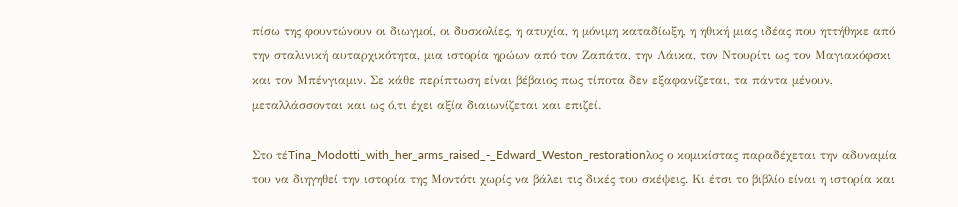πίσω της φουντώνουν οι διωγμοί, οι δυσκολίες, η ατυχία, η μόνιμη καταδίωξη, η ηθική μιας ιδέας που ηττήθηκε από την σταλινική αυταρχικότητα, μια ιστορία ηρώων από τον Ζαπάτα, την Λάικα, τον Ντουρίτι ως τον Μαγιακόφσκι και τον Μπένγιαμιν. Σε κάθε περίπτωση είναι βέβαιος πως τίποτα δεν εξαφανίζεται, τα πάντα μένουν, μεταλλάσσονται και ως ό,τι έχει αξία διαιωνίζεται και επιζεί.

Στο τέTina_Modotti_with_her_arms_raised_-_Edward_Weston_restorationλος ο κομικίστας παραδέχεται την αδυναμία του να διηγηθεί την ιστορία της Μοντότι χωρίς να βάλει τις δικές του σκέψεις. Κι έτσι το βιβλίο είναι η ιστορία και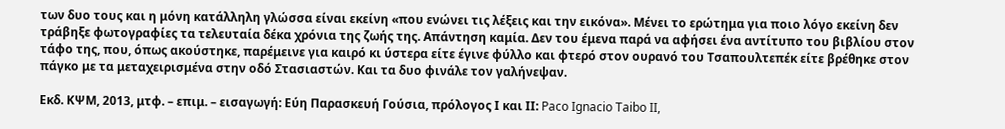των δυο τους και η μόνη κατάλληλη γλώσσα είναι εκείνη «που ενώνει τις λέξεις και την εικόνα». Μένει το ερώτημα για ποιο λόγο εκείνη δεν τράβηξε φωτογραφίες τα τελευταία δέκα χρόνια της ζωής της. Απάντηση καμία. Δεν του έμενα παρά να αφήσει ένα αντίτυπο του βιβλίου στον τάφο της, που, όπως ακούστηκε, παρέμεινε για καιρό κι ύστερα είτε έγινε φύλλο και φτερό στον ουρανό του Τσαπουλτεπέκ είτε βρέθηκε στον πάγκο με τα μεταχειρισμένα στην οδό Στασιαστών. Και τα δυο φινάλε τον γαλήνεψαν.

Εκδ. ΚΨΜ, 2013, μτφ. – επιμ. – εισαγωγή: Εύη Παρασκευή Γούσια, πρόλογος Ι και ΙΙ: Paco Ignacio Taibo II,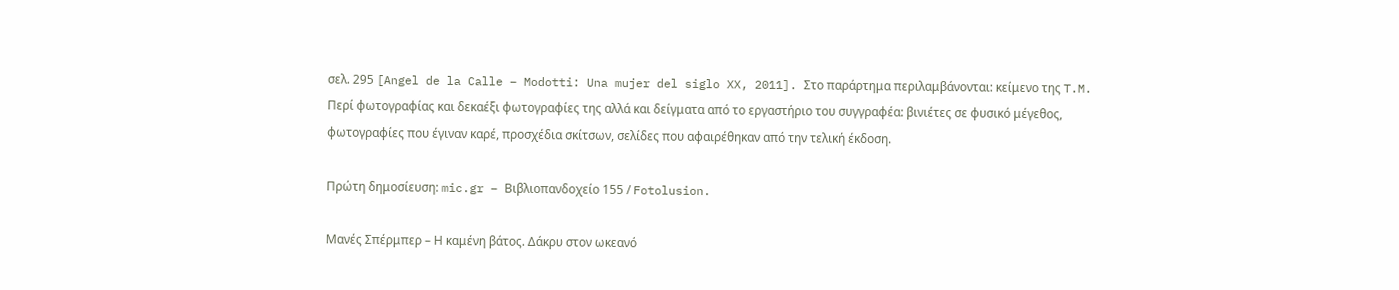σελ. 295 [Angel de la Calle – Modotti: Una mujer del siglo XX, 2011]. Στο παράρτημα περιλαμβάνονται: κείμενο της T.M. Περί φωτογραφίας και δεκαέξι φωτογραφίες της αλλά και δείγματα από το εργαστήριο του συγγραφέα: βινιέτες σε φυσικό μέγεθος, φωτογραφίες που έγιναν καρέ, προσχέδια σκίτσων, σελίδες που αφαιρέθηκαν από την τελική έκδοση.

Πρώτη δημοσίευση: mic.gr – Βιβλιοπανδοχείο 155 / Fotolusion.

Μανές Σπέρμπερ – Η καμένη βάτος. Δάκρυ στον ωκεανό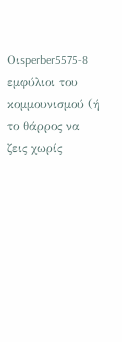Οιsperber5575-8 εμφύλιοι του κομμουνισμού (ή το θάρρος να ζεις χωρίς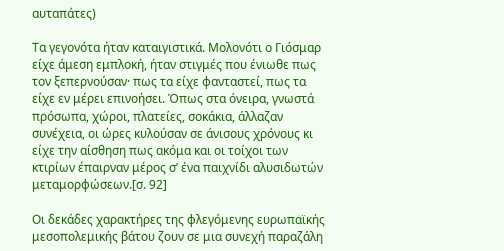αυταπάτες)

Τα γεγονότα ήταν καταιγιστικά. Μολονότι ο Γιόσμαρ είχε άμεση εμπλοκή, ήταν στιγμές που ένιωθε πως τον ξεπερνούσαν· πως τα είχε φανταστεί, πως τα είχε εν μέρει επινοήσει. Όπως στα όνειρα, γνωστά πρόσωπα, χώροι, πλατείες, σοκάκια, άλλαζαν συνέχεια, οι ώρες κυλούσαν σε άνισους χρόνους κι είχε την αίσθηση πως ακόμα και οι τοίχοι των κτιρίων έπαιρναν μέρος σ’ ένα παιχνίδι αλυσιδωτών μεταμορφώσεων.[σ. 92]

Οι δεκάδες χαρακτήρες της φλεγόμενης ευρωπαϊκής μεσοπολεμικής βάτου ζουν σε μια συνεχή παραζάλη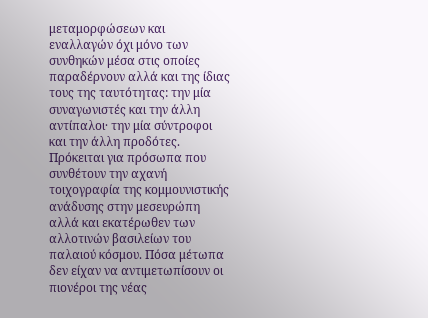μεταμορφώσεων και εναλλαγών όχι μόνο των συνθηκών μέσα στις οποίες παραδέρνουν αλλά και της ίδιας τους της ταυτότητας: την μία συναγωνιστές και την άλλη αντίπαλοι· την μία σύντροφοι και την άλλη προδότες. Πρόκειται για πρόσωπα που συνθέτουν την αχανή τοιχογραφία της κομμουνιστικής ανάδυσης στην μεσευρώπη αλλά και εκατέρωθεν των αλλοτινών βασιλείων του παλαιού κόσμου. Πόσα μέτωπα δεν είχαν να αντιμετωπίσουν οι πιονέροι της νέας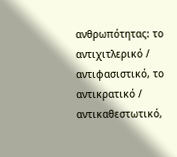ανθρωπότητας: το αντιχιτλερικό / αντιφασιστικό, το αντικρατικό / αντικαθεστωτικό,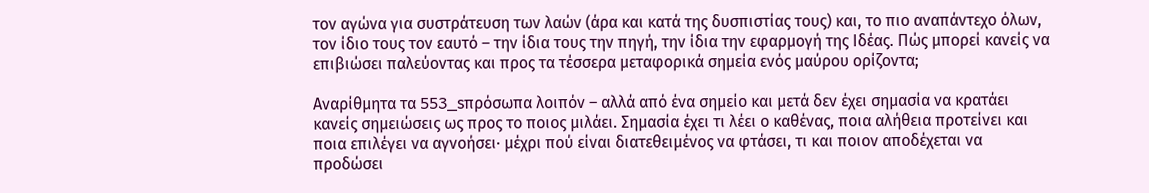τον αγώνα για συστράτευση των λαών (άρα και κατά της δυσπιστίας τους) και, το πιο αναπάντεχο όλων, τον ίδιο τους τον εαυτό – την ίδια τους την πηγή, την ίδια την εφαρμογή της Ιδέας. Πώς μπορεί κανείς να επιβιώσει παλεύοντας και προς τα τέσσερα μεταφορικά σημεία ενός μαύρου ορίζοντα;

Αναρίθμητα τα 553_sπρόσωπα λοιπόν – αλλά από ένα σημείο και μετά δεν έχει σημασία να κρατάει κανείς σημειώσεις ως προς το ποιος μιλάει. Σημασία έχει τι λέει ο καθένας, ποια αλήθεια προτείνει και ποια επιλέγει να αγνοήσει· μέχρι πού είναι διατεθειμένος να φτάσει, τι και ποιον αποδέχεται να προδώσει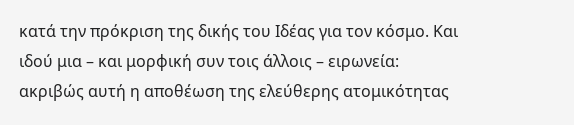κατά την πρόκριση της δικής του Ιδέας για τον κόσμο. Και ιδού μια – και μορφική συν τοις άλλοις – ειρωνεία: ακριβώς αυτή η αποθέωση της ελεύθερης ατομικότητας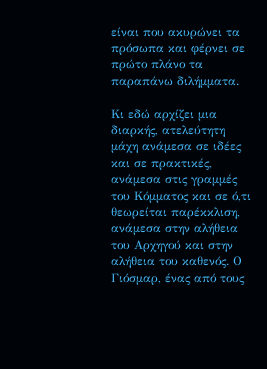είναι που ακυρώνει τα πρόσωπα και φέρνει σε πρώτο πλάνο τα παραπάνω διλήμματα.

Κι εδώ αρχίζει μια διαρκής, ατελεύτητη μάχη ανάμεσα σε ιδέες και σε πρακτικές, ανάμεσα στις γραμμές του Κόμματος και σε ό,τι θεωρείται παρέκκλιση, ανάμεσα στην αλήθεια του Αρχηγού και στην αλήθεια του καθενός. Ο Γιόσμαρ, ένας από τους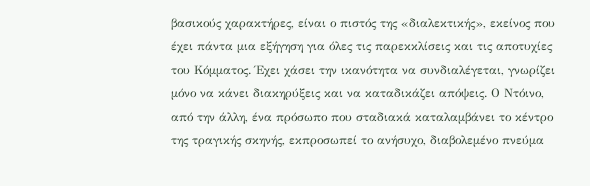βασικούς χαρακτήρες, είναι ο πιστός της «διαλεκτικής», εκείνος που έχει πάντα μια εξήγηση για όλες τις παρεκκλίσεις και τις αποτυχίες του Κόμματος. Έχει χάσει την ικανότητα να συνδιαλέγεται, γνωρίζει μόνο να κάνει διακηρύξεις και να καταδικάζει απόψεις. Ο Ντόινο, από την άλλη, ένα πρόσωπο που σταδιακά καταλαμβάνει το κέντρο της τραγικής σκηνής, εκπροσωπεί το ανήσυχο, διαβολεμένο πνεύμα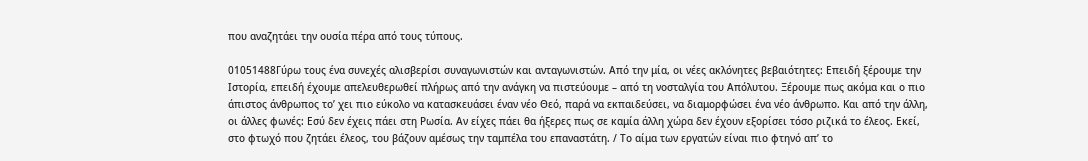που αναζητάει την ουσία πέρα από τους τύπους.

01051488Γύρω τους ένα συνεχές αλισβερίσι συναγωνιστών και ανταγωνιστών. Από την μία, οι νέες ακλόνητες βεβαιότητες: Επειδή ξέρουμε την Ιστορία, επειδή έχουμε απελευθερωθεί πλήρως από την ανάγκη να πιστεύουμε – από τη νοσταλγία του Απόλυτου. Ξέρουμε πως ακόμα και ο πιο άπιστος άνθρωπος το’ χει πιο εύκολο να κατασκευάσει έναν νέο Θεό, παρά να εκπαιδεύσει, να διαμορφώσει ένα νέο άνθρωπο. Και από την άλλη, οι άλλες φωνές: Εσύ δεν έχεις πάει στη Ρωσία. Αν είχες πάει θα ήξερες πως σε καμία άλλη χώρα δεν έχουν εξορίσει τόσο ριζικά το έλεος. Εκεί, στο φτωχό που ζητάει έλεος, του βάζουν αμέσως την ταμπέλα του επαναστάτη. / Το αίμα των εργατών είναι πιο φτηνό απ’ το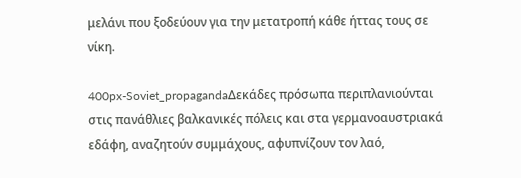μελάνι που ξοδεύουν για την μετατροπή κάθε ήττας τους σε νίκη.

400px-Soviet_propagandaΔεκάδες πρόσωπα περιπλανιούνται στις πανάθλιες βαλκανικές πόλεις και στα γερμανοαυστριακά εδάφη, αναζητούν συμμάχους, αφυπνίζουν τον λαό,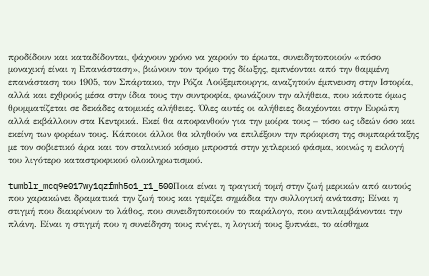προδίδουν και καταδίδονται, ψάχνουν χρόνο να χαρούν το έρωτα, συνειδητοποιούν «πόσο μοναχική είναι η Επανάσταση», βιώνουν τον τρόμο της δίωξης, εμπνέονται από την θαμμένη επανάσταση του 1905, τον Σπάρτακο, την Ρόζα Λούξεμπουργκ, αναζητούν έμπνευση στην Ιστορία, αλλά και εχθρούς μέσα στην ίδια τους την συντροφία, φωνάζουν την αλήθεια, που κάποτε όμως θρυμματίζεται σε δεκάδες ατομικές αλήθειες. Όλες αυτές οι αλήθειες διαχέονται στην Ευρώπη αλλά εκβάλλουν στα Κεντρικά. Εκεί θα αποφανθούν για την μοίρα τους – τόσο ως ιδεών όσο και εκείνη των φορέων τους. Κάποιοι άλλοι θα κληθούν να επιλέξουν την πρόκριση της συμπαράταξης με τον σοβιετικό άρα και τον σταλινικό κόσμο μπροστά στην χιτλερικό φάσμα, κοινώς η εκλογή του λιγότερο καταστροφικού ολοκληρωτισμού.

tumblr_mcq9e017wy1qzfmh5o1_r1_500Ποια είναι η τραγική τομή στην ζωή μερικών από αυτούς που χαρακώνει δραματικά την ζωή τους και γεμίζει σημάδια την συλλογική ανάταση; Είναι η στιγμή που διακρίνουν το λάθος, που συνειδητοποιούν το παράλογο, που αντιλαμβάνονται την πλάνη. Είναι η στιγμή που η συνείδηση τους πνίγει, η λογική τους ξυπνάει, το αίσθημα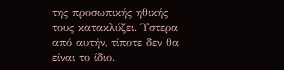της προσωπικής ηθικής τους κατακλύζει. Ύστερα από αυτήν, τίποτε δεν θα είναι το ίδιο.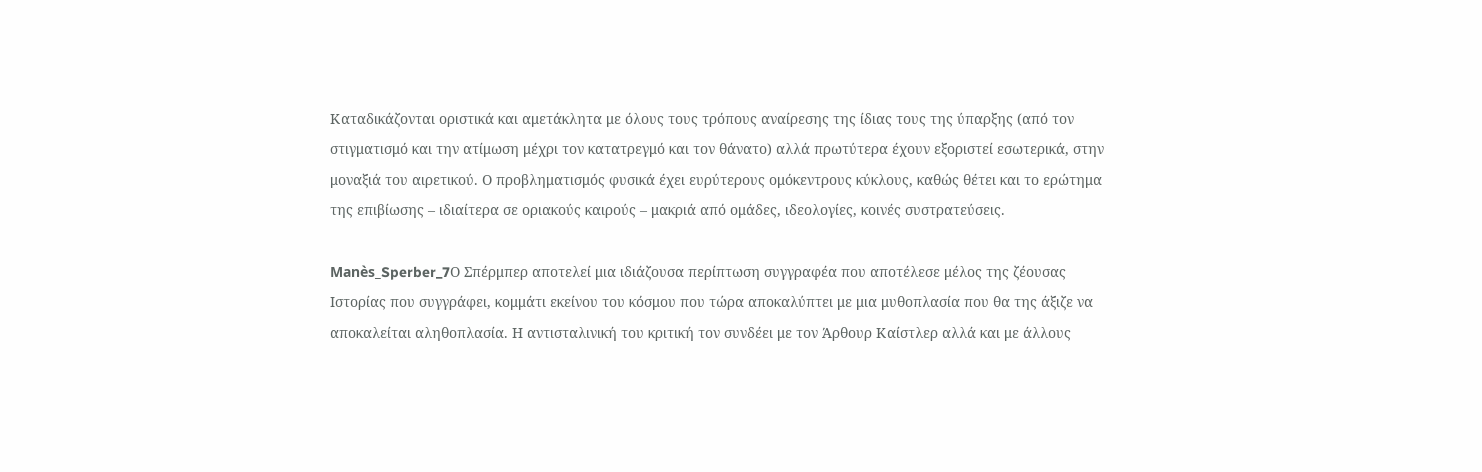Καταδικάζονται οριστικά και αμετάκλητα με όλους τους τρόπους αναίρεσης της ίδιας τους της ύπαρξης (από τον στιγματισμό και την ατίμωση μέχρι τον κατατρεγμό και τον θάνατο) αλλά πρωτύτερα έχουν εξοριστεί εσωτερικά, στην μοναξιά του αιρετικού. Ο προβληματισμός φυσικά έχει ευρύτερους ομόκεντρους κύκλους, καθώς θέτει και το ερώτημα της επιβίωσης – ιδιαίτερα σε οριακούς καιρούς – μακριά από ομάδες, ιδεολογίες, κοινές συστρατεύσεις.

Manès_Sperber_7Ο Σπέρμπερ αποτελεί μια ιδιάζουσα περίπτωση συγγραφέα που αποτέλεσε μέλος της ζέουσας Ιστορίας που συγγράφει, κομμάτι εκείνου του κόσμου που τώρα αποκαλύπτει με μια μυθοπλασία που θα της άξιζε να αποκαλείται αληθοπλασία. Η αντισταλινική του κριτική τον συνδέει με τον Άρθουρ Καίστλερ αλλά και με άλλους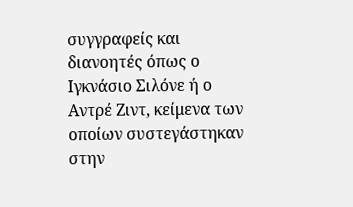συγγραφείς και διανοητές όπως ο Ιγκνάσιο Σιλόνε ή ο Αντρέ Ζιντ, κείμενα των οποίων συστεγάστηκαν στην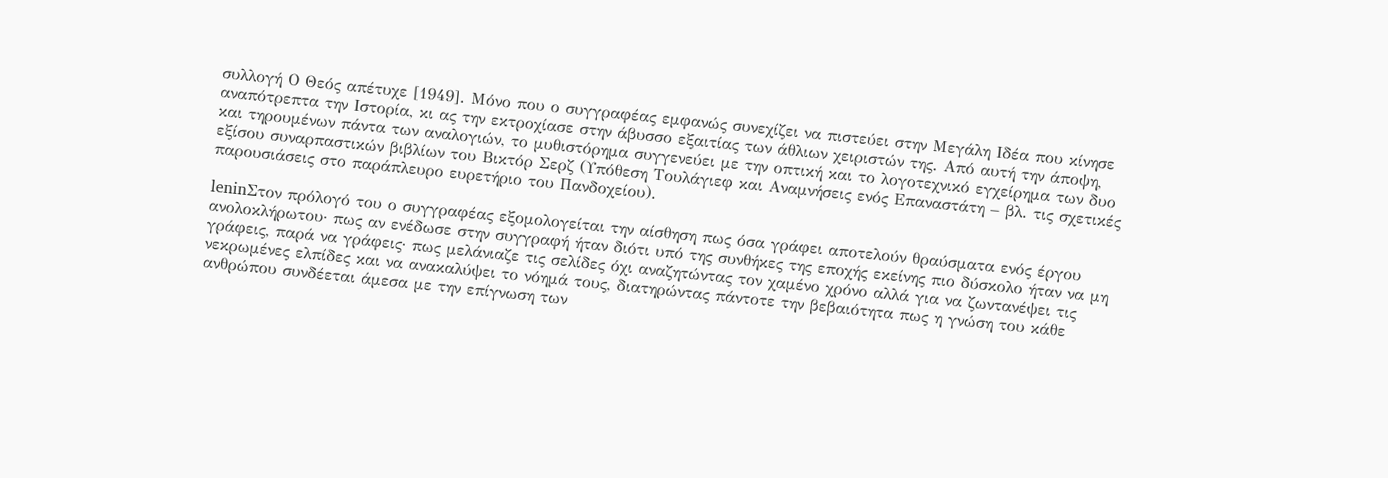συλλογή Ο Θεός απέτυχε [1949]. Μόνο που ο συγγραφέας εμφανώς συνεχίζει να πιστεύει στην Μεγάλη Ιδέα που κίνησε αναπότρεπτα την Ιστορία, κι ας την εκτροχίασε στην άβυσσο εξαιτίας των άθλιων χειριστών της. Από αυτή την άποψη, και τηρουμένων πάντα των αναλογιών, το μυθιστόρημα συγγενεύει με την οπτική και το λογοτεχνικό εγχείρημα των δυο εξίσου συναρπαστικών βιβλίων του Βικτόρ Σερζ (Υπόθεση Τουλάγιεφ και Αναμνήσεις ενός Επαναστάτη – βλ. τις σχετικές παρουσιάσεις στο παράπλευρο ευρετήριο του Πανδοχείου).

leninΣτον πρόλογό του ο συγγραφέας εξομολογείται την αίσθηση πως όσα γράφει αποτελούν θραύσματα ενός έργου ανολοκλήρωτου· πως αν ενέδωσε στην συγγραφή ήταν διότι υπό της συνθήκες της εποχής εκείνης πιο δύσκολο ήταν να μη γράφεις, παρά να γράφεις· πως μελάνιαζε τις σελίδες όχι αναζητώντας τον χαμένο χρόνο αλλά για να ζωντανέψει τις νεκρωμένες ελπίδες και να ανακαλύψει το νόημά τους, διατηρώντας πάντοτε την βεβαιότητα πως η γνώση του κάθε ανθρώπου συνδέεται άμεσα με την επίγνωση των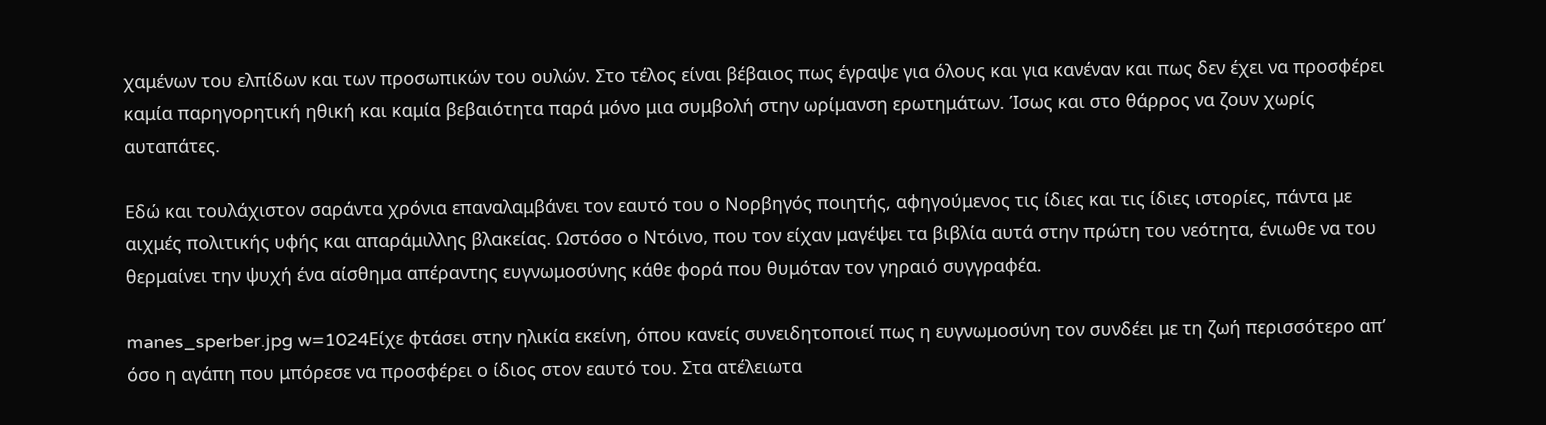χαμένων του ελπίδων και των προσωπικών του ουλών. Στο τέλος είναι βέβαιος πως έγραψε για όλους και για κανέναν και πως δεν έχει να προσφέρει καμία παρηγορητική ηθική και καμία βεβαιότητα παρά μόνο μια συμβολή στην ωρίμανση ερωτημάτων. Ίσως και στο θάρρος να ζουν χωρίς αυταπάτες.

Εδώ και τουλάχιστον σαράντα χρόνια επαναλαμβάνει τον εαυτό του ο Νορβηγός ποιητής, αφηγούμενος τις ίδιες και τις ίδιες ιστορίες, πάντα με αιχμές πολιτικής υφής και απαράμιλλης βλακείας. Ωστόσο ο Ντόινο, που τον είχαν μαγέψει τα βιβλία αυτά στην πρώτη του νεότητα, ένιωθε να του θερμαίνει την ψυχή ένα αίσθημα απέραντης ευγνωμοσύνης κάθε φορά που θυμόταν τον γηραιό συγγραφέα.

manes_sperber.jpg w=1024Είχε φτάσει στην ηλικία εκείνη, όπου κανείς συνειδητοποιεί πως η ευγνωμοσύνη τον συνδέει με τη ζωή περισσότερο απ’ όσο η αγάπη που μπόρεσε να προσφέρει ο ίδιος στον εαυτό του. Στα ατέλειωτα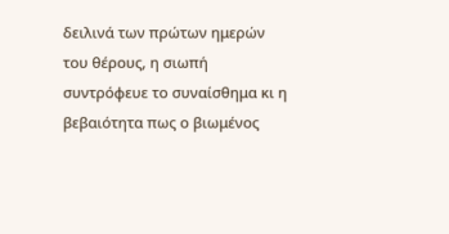δειλινά των πρώτων ημερών του θέρους, η σιωπή συντρόφευε το συναίσθημα κι η βεβαιότητα πως ο βιωμένος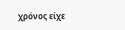χρόνος είχε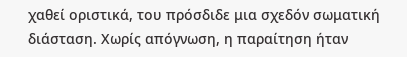χαθεί οριστικά, του πρόσδιδε μια σχεδόν σωματική διάσταση. Χωρίς απόγνωση, η παραίτηση ήταν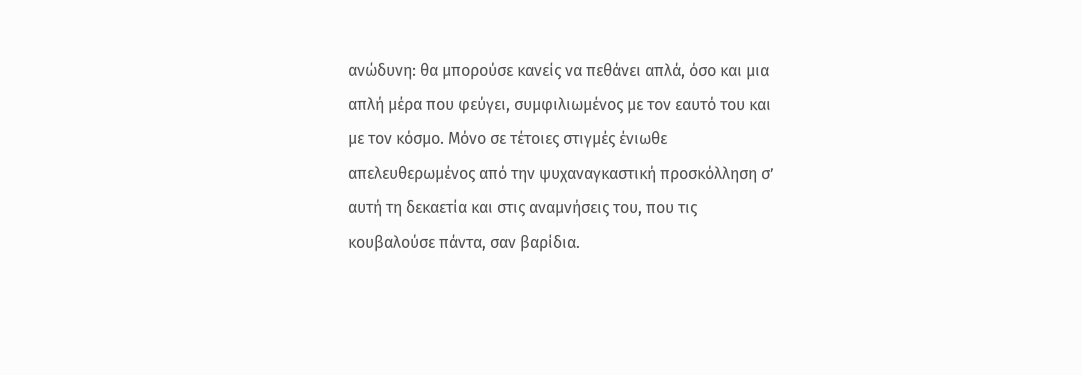ανώδυνη: θα μπορούσε κανείς να πεθάνει απλά, όσο και μια απλή μέρα που φεύγει, συμφιλιωμένος με τον εαυτό του και με τον κόσμο. Μόνο σε τέτοιες στιγμές ένιωθε απελευθερωμένος από την ψυχαναγκαστική προσκόλληση σ’ αυτή τη δεκαετία και στις αναμνήσεις του, που τις κουβαλούσε πάντα, σαν βαρίδια.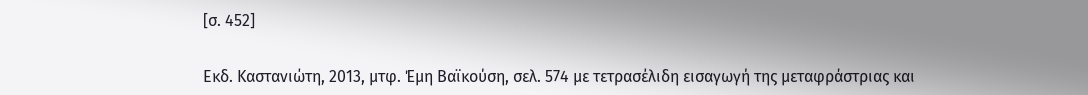[σ. 452]

Εκδ. Καστανιώτη, 2013, μτφ. Έμη Βαϊκούση, σελ. 574 με τετρασέλιδη εισαγωγή της μεταφράστριας και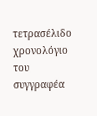τετρασέλιδο χρονολόγιο του συγγραφέα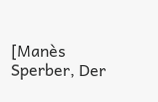[Manès Sperber, Der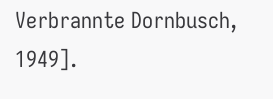Verbrannte Dornbusch, 1949].